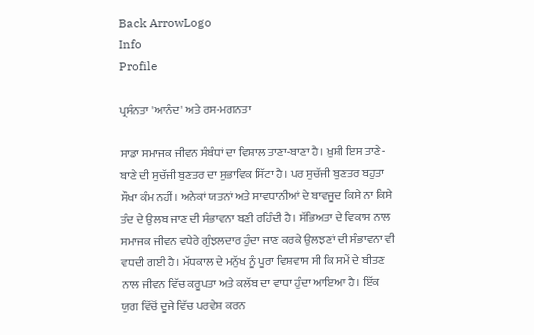Back ArrowLogo
Info
Profile

ਪ੍ਰਸੰਨਤਾ 'ਆਨੰਦ' ਅਤੇ ਰਸ-ਮਗਨਤਾ

ਸਾਡਾ ਸਮਾਜਕ ਜੀਵਨ ਸੰਬੰਧਾਂ ਦਾ ਵਿਸ਼ਾਲ ਤਾਣਾ-ਬਾਣਾ ਹੈ। ਖ਼ੁਸ਼ੀ ਇਸ ਤਾਣੇ-ਬਾਣੇ ਦੀ ਸੁਚੱਜੀ ਬੁਣਤਰ ਦਾ ਸੁਭਾਵਿਕ ਸਿੱਟਾ ਹੈ। ਪਰ ਸੁਚੱਜੀ ਬੁਣਤਰ ਬਹੁਤਾ ਸੌਖਾ ਕੰਮ ਨਹੀਂ। ਅਨੇਕਾਂ ਯਤਨਾਂ ਅਤੇ ਸਾਵਧਾਨੀਆਂ ਦੇ ਬਾਵਜੂਦ ਕਿਸੇ ਨਾ ਕਿਸੇ ਤੰਦ ਦੇ ਉਲਬ ਜਾਣ ਦੀ ਸੰਭਾਵਨਾ ਬਣੀ ਰਹਿੰਦੀ ਹੈ। ਸੱਭਿਅਤਾ ਦੇ ਵਿਕਾਸ ਨਾਲ ਸਮਾਜਕ ਜੀਵਨ ਵਧੇਰੇ ਗੁੰਝਲਦਾਰ ਹੁੰਦਾ ਜਾਣ ਕਰਕੇ ਉਲਝਣਾਂ ਦੀ ਸੰਭਾਵਨਾ ਵੀ ਵਧਦੀ ਗਈ ਹੈ। ਮੱਧਕਾਲ ਦੇ ਮਨੁੱਖ ਨੂੰ ਪੂਰਾ ਵਿਸ਼ਵਾਸ ਸੀ ਕਿ ਸਮੇਂ ਦੇ ਬੀਤਣ ਨਾਲ ਜੀਵਨ ਵਿੱਚ ਕਰੂਪਤਾ ਅਤੇ ਕਲੱਬ ਦਾ ਵਾਧਾ ਹੁੰਦਾ ਆਇਆ ਹੈ। ਇੱਕ ਯੁਗ ਵਿੱਚੋਂ ਦੂਜੇ ਵਿੱਚ ਪਰਵੇਸ਼ ਕਰਨ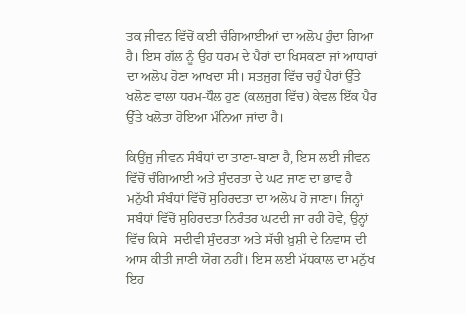ਤਕ ਜੀਵਨ ਵਿੱਚੋਂ ਕਈ ਚੰਗਿਆਈਆਂ ਦਾ ਅਲੋਪ ਹੁੰਦਾ ਗਿਆ ਹੈ। ਇਸ ਗੱਲ ਨੂੰ ਉਹ ਧਰਮ ਦੇ ਪੈਰਾਂ ਦਾ ਖਿਸਕਣਾ ਜਾਂ ਆਧਾਰਾਂ ਦਾ ਅਲੋਪ ਹੋਣਾ ਆਖਦਾ ਸੀ। ਸਤਜੁਗ ਵਿੱਚ ਚਹੁੰ ਪੈਰਾਂ ਉੱਤੇ ਖਲੋਣ ਵਾਲਾ ਧਰਮ-ਧੌਲ ਹੁਣ (ਕਲਜੁਗ ਵਿੱਚ) ਕੇਵਲ ਇੱਕ ਪੈਰ ਉੱਤੇ ਖਲੋਤਾ ਹੋਇਆ ਮੰਨਿਆ ਜਾਂਦਾ ਹੈ।

ਕਿਉਂਜੁ ਜੀਵਨ ਸੰਬੰਧਾਂ ਦਾ ਤਾਣਾ-ਬਾਣਾ ਹੈ, ਇਸ ਲਈ ਜੀਵਨ ਵਿੱਚੋਂ ਚੰਗਿਆਈ ਅਤੇ ਸੁੰਦਰਤਾ ਦੇ ਘਟ ਜਾਣ ਦਾ ਭਾਵ ਹੈ ਮਨੁੱਖੀ ਸੰਬੰਧਾਂ ਵਿੱਚੋਂ ਸੁਹਿਰਦਤਾ ਦਾ ਅਲੋਪ ਹੋ ਜਾਣਾ। ਜਿਨ੍ਹਾਂ ਸਬੰਧਾਂ ਵਿੱਚੋਂ ਸੁਹਿਰਦਤਾ ਨਿਰੰਤਰ ਘਟਦੀ ਜਾ ਰਹੀ ਹੋਵੇ, ਉਨ੍ਹਾਂ ਵਿੱਚ ਕਿਸੇ  ਸਦੀਵੀ ਸੁੰਦਰਤਾ ਅਤੇ ਸੱਚੀ ਖ਼ੁਸ਼ੀ ਦੇ ਨਿਵਾਸ ਦੀ ਆਸ ਕੀਤੀ ਜਾਣੀ ਯੋਗ ਨਹੀਂ। ਇਸ ਲਈ ਮੱਧਕਾਲ ਦਾ ਮਨੁੱਖ ਇਹ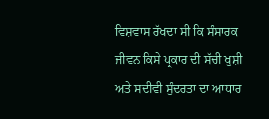ਵਿਸ਼ਵਾਸ ਰੱਖਦਾ ਸੀ ਕਿ ਸੰਸਾਰਕ ਜੀਵਨ ਕਿਸੇ ਪ੍ਰਕਾਰ ਦੀ ਸੱਚੀ ਖੁਸ਼ੀ ਅਤੇ ਸਦੀਵੀ ਸੁੰਦਰਤਾ ਦਾ ਆਧਾਰ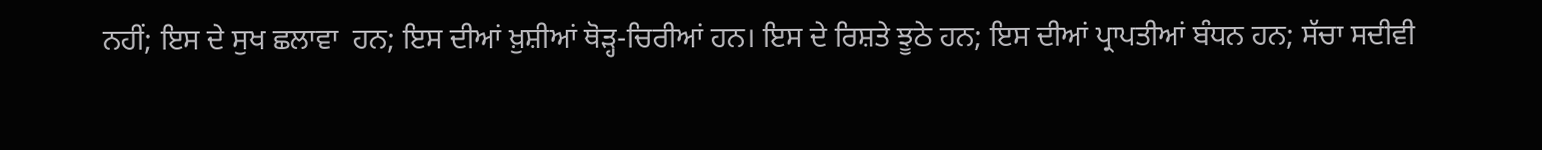ਨਹੀਂ; ਇਸ ਦੇ ਸੁਖ ਛਲਾਵਾ  ਹਨ; ਇਸ ਦੀਆਂ ਖ਼ੁਸ਼ੀਆਂ ਥੋੜ੍ਹ-ਚਿਰੀਆਂ ਹਨ। ਇਸ ਦੇ ਰਿਸ਼ਤੇ ਝੂਠੇ ਹਨ; ਇਸ ਦੀਆਂ ਪ੍ਰਾਪਤੀਆਂ ਬੰਧਨ ਹਨ; ਸੱਚਾ ਸਦੀਵੀ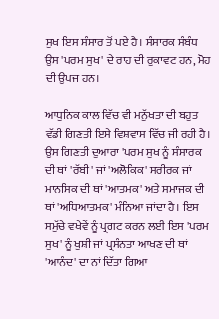ਸੁਖ ਇਸ ਸੰਸਾਰ ਤੋਂ ਪਏ ਹੈ। ਸੰਸਾਰਕ ਸੰਬੰਧ ਉਸ 'ਪਰਮ ਸੁਖ' ਦੇ ਰਾਹ ਦੀ ਰੁਕਾਵਟ ਹਨ, ਮੋਹ ਦੀ ਉਪਜ ਹਨ।

ਆਧੁਨਿਕ ਕਾਲ ਵਿੱਚ ਵੀ ਮਨੁੱਖਤਾ ਦੀ ਬਹੁਤ ਵੱਡੀ ਗਿਣਤੀ ਇਸੇ ਵਿਸ਼ਵਾਸ ਵਿੱਚ ਜੀ ਰਹੀ ਹੈ। ਉਸ ਗਿਣਤੀ ਦੁਆਰਾ 'ਪਰਮ ਸੁਖ ਨੂੰ ਸੰਸਾਰਕ ਦੀ ਥਾਂ 'ਰੱਬੀ' ਜਾਂ 'ਅਲੋਕਿਕ' ਸਰੀਰਕ ਜਾਂ ਮਾਨਸਿਕ ਦੀ ਥਾਂ 'ਆਤਮਕ' ਅਤੇ ਸਮਾਜਕ ਦੀ ਥਾਂ 'ਅਧਿਆਤਮਕ' ਮੰਨਿਆ ਜਾਂਦਾ ਹੈ। ਇਸ ਸਮੁੱਚੇ ਵਖੇਵੇਂ ਨੂੰ ਪ੍ਰਗਟ ਕਰਨ ਲਈ ਇਸ 'ਪਰਮ ਸੁਖ' ਨੂੰ ਖੁਸ਼ੀ ਜਾਂ ਪ੍ਰਸੰਨਤਾ ਆਖਣ ਦੀ ਥਾਂ 'ਆਨੰਦ' ਦਾ ਨਾਂ ਦਿੱਤਾ ਗਿਆ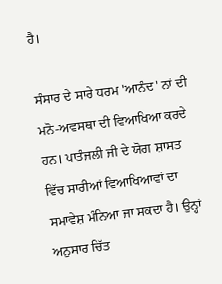ਹੈ।

ਸੰਸਾਰ ਦੇ ਸਾਰੇ ਧਰਮ 'ਆਨੰਦ' ਨਾਂ ਦੀ ਮਨੋ-ਅਵਸਥਾ ਦੀ ਵਿਆਖਿਆ ਕਰਦੇ ਹਨ। ਪਾਤੰਜਲੀ ਜੀ ਦੇ ਯੋਗ ਸ਼ਾਸਤ ਵਿੱਚ ਸਾਰੀਆਂ ਵਿਆਖਿਆਵਾਂ ਦਾ ਸਮਾਵੇਸ਼ ਮੰਨਿਆ ਜਾ ਸਕਦਾ ਹੈ। ਉਨ੍ਹਾਂ ਅਨੁਸਾਰ ਚਿੱਤ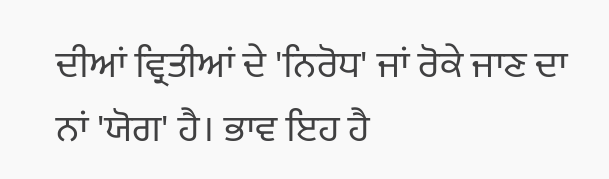ਦੀਆਂ ਵ੍ਰਿਤੀਆਂ ਦੇ 'ਨਿਰੋਧ' ਜਾਂ ਰੋਕੇ ਜਾਣ ਦਾ ਨਾਂ 'ਯੋਗ' ਹੈ। ਭਾਵ ਇਹ ਹੈ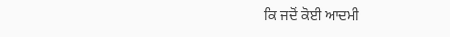ਕਿ ਜਦੋਂ ਕੋਈ ਆਦਮੀ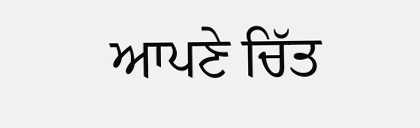ਆਪਣੇ ਚਿੱਤ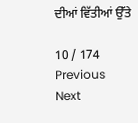ਦੀਆਂ ਵਿੱਤੀਆਂ ਉੱਤੇ

10 / 174
Previous
Next